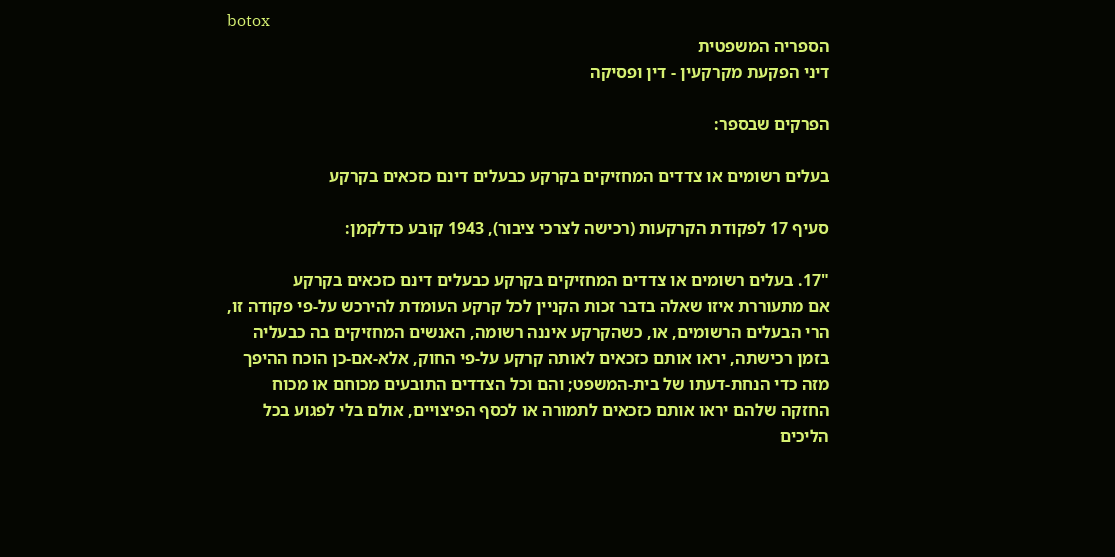botox
הספריה המשפטית
דיני הפקעת מקרקעין - דין ופסיקה

הפרקים שבספר:

בעלים רשומים או צדדים המחזיקים בקרקע כבעלים דינם כזכאים בקרקע

סעיף 17 לפקודת הקרקעות (רכישה לצרכי ציבור), 1943 קובע כדלקמן:

"17. בעלים רשומים או צדדים המחזיקים בקרקע כבעלים דינם כזכאים בקרקע
אם מתעוררת איזו שאלה בדבר זכות הקניין לכל קרקע העומדת להירכש על-פי פקודה זו, הרי הבעלים הרשומים, או, כשהקרקע איננה רשומה, האנשים המחזיקים בה כבעליה בזמן רכישתה, יראו אותם כזכאים לאותה קרקע על-פי החוק, אלא-אם-כן הוכח ההיפך מזה כדי הנחת-דעתו של בית-המשפט; והם וכל הצדדים התובעים מכוחם או מכוח החזקה שלהם יראו אותם כזכאים לתמורה או לכסף הפיצויים, אולם בלי לפגוע בכל הליכים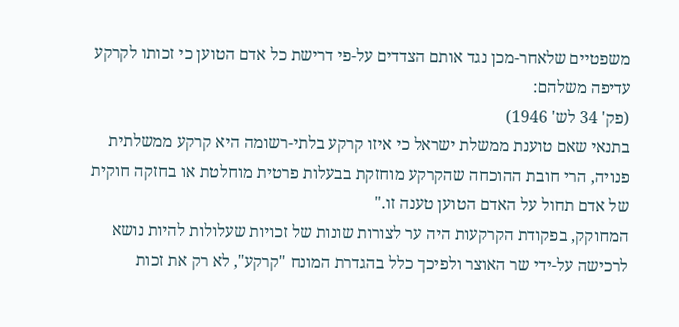משפטיים שלאחר-מכן נגד אותם הצדדים על-פי דרישת כל אדם הטוען כי זכותו לקרקע עדיפה משלהם:
(פק' 34 לש' 1946)
בתנאי שאם טוענת ממשלת ישראל כי איזו קרקע בלתי-רשומה היא קרקע ממשלתית פנויה, הרי חובת ההוכחה שהקרקע מוחזקת בבעלות פרטית מוחלטת או בחזקה חוקית של אדם תחול על האדם הטוען טענה זו."
המחוקק, בפקודת הקרקעות היה ער לצורות שונות של זכויות שעלולות להיות נושא לרכישה על-ידי שר האוצר ולפיכך כלל בהגדרת המונח "קרקע", לא רק את זכות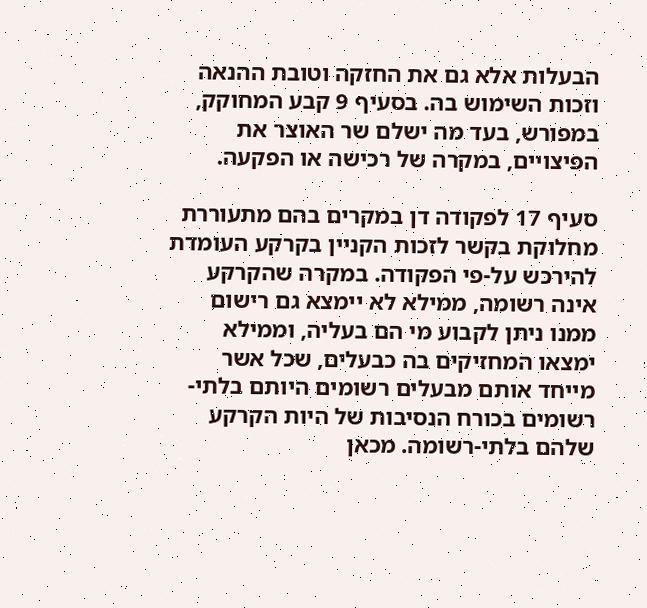הבעלות אלא גם את החזקה וטובת ההנאה וזכות השימוש בה. בסעיף 9 קבע המחוקק, במפורש, בעד מה ישלם שר האוצר את הפיצויים, במקרה של רכישה או הפקעה.

סעיף 17 לפקודה דן במקרים בהם מתעוררת מחלוקת בקשר לזכות הקניין בקרקע העומדת להירכש על-פי הפקודה. במקרה שהקרקע אינה רשומה, ממילא לא יימצא גם רישום ממנו ניתן לקבוע מי הם בעליה, וממילא ימצאו המחזיקים בה כבעלים, שכל אשר מייחד אותם מבעלים רשומים היותם בלתי-רשומים בכורח הנסיבות של היות הקרקע שלהם בלתי-רשומה. מכאן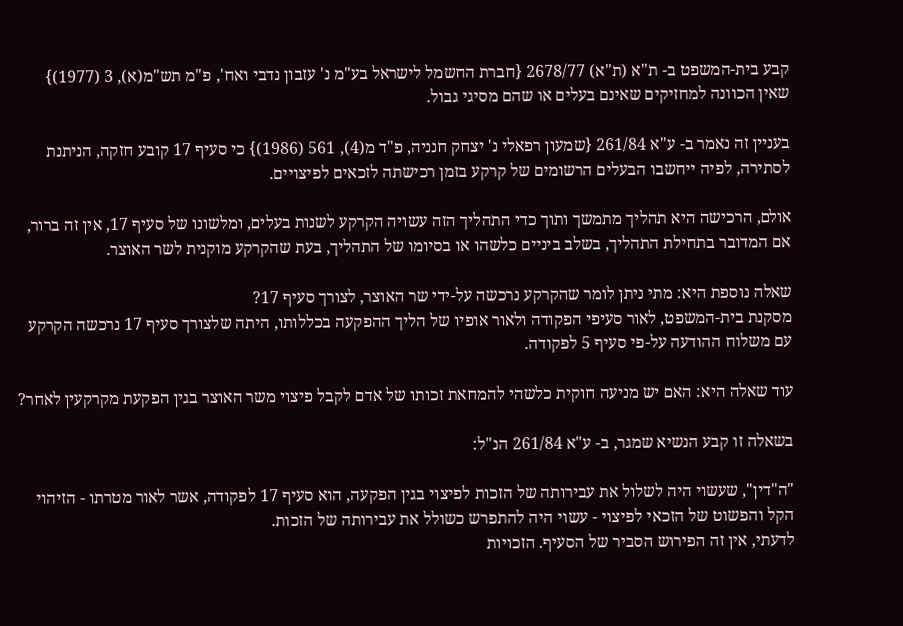קבע בית-המשפט ב- ת"א (ת"א) 2678/77 {חברת החשמל לישראל בע"מ נ' עזבון נדבי ואח', פ"מ תש"מ(א), 3 (1977)} שאין הכוונה למחזיקים שאינם בעלים או שהם מסיגי גבול.

בעניין זה נאמר ב- ע"א 261/84 {שמעון רפאלי נ' יצחק חנניה, פ"ד מ(4), 561 (1986)} כי סעיף 17 קובע חזקה, הניתנת לסתירה, לפיה ייחשבו הבעלים הרשומים של קרקע בזמן רכישתה לזכאים לפיצויים.

אולם, הרכישה היא תהליך מתמשך ותוך כדי התהליך הזה עשויה הקרקע לשנות בעלים, ומלשונו של סעיף 17, אין זה ברור, אם המדובר בתחילת התהליך, בשלב ביניים כלשהו או בסיומו של התהליך, בעת שהקרקע מוקנית לשר האוצר.

שאלה נוספת היא: מתי ניתן לומר שהקרקע נרכשה על-ידי שר האוצר, לצורך סעיף 17?
מסקנת בית-המשפט, לאור סעיפי הפקודה ולאור אופיו של הליך ההפקעה בכללותו, היתה שלצורך סעיף 17 נרכשה הקרקע עם משלוח ההודעה על-פי סעיף 5 לפקודה.

עוד שאלה היא: האם יש מניעה חוקית כלשהי להמחאת זכותו של אדם לקבל פיצוי משר האוצר בגין הפקעת מקרקעין לאחר?

בשאלה זו קבע הנשיא שמגר, ב- ע"א 261/84 הנ"ל:

"ה"דין", שעשוי היה לשלול את עבירותה של הזכות לפיצוי בגין הפקעה, הוא סעיף 17 לפקודה, אשר לאור מטרתו - הזיהוי הקל והפשוט של הזכאי לפיצוי - עשוי היה להתפרש כשולל את עבירותה של הזכות.
לדעתי, אין זה הפירוש הסביר של הסעיף. הזכויות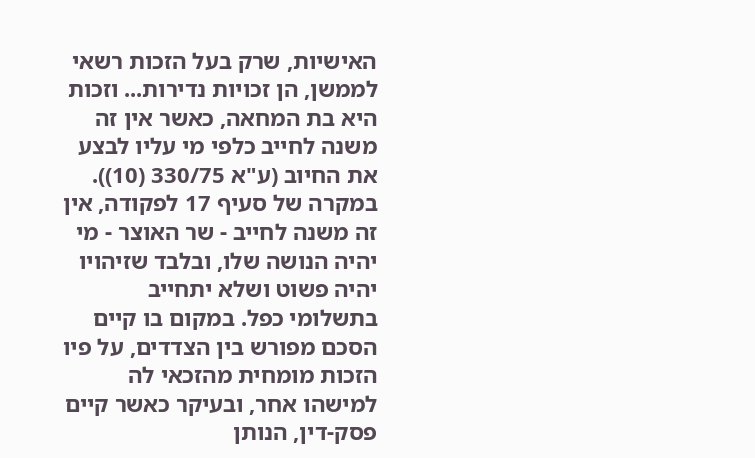האישיות, שרק בעל הזכות רשאי לממשן, הן זכויות נדירות... וזכות היא בת המחאה, כאשר אין זה משנה לחייב כלפי מי עליו לבצע את החיוב (ע"א 330/75 (10)).
במקרה של סעיף 17 לפקודה, אין זה משנה לחייב - שר האוצר - מי יהיה הנושה שלו, ובלבד שזיהויו יהיה פשוט ושלא יתחייב בתשלומי כפל. במקום בו קיים הסכם מפורש בין הצדדים, על פיו הזכות מומחית מהזכאי לה למישהו אחר, ובעיקר כאשר קיים פסק-דין, הנותן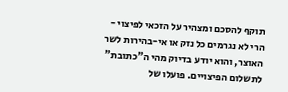תוקף להסכם ומצהיר על הזכאי לפיצוי - הרי לא נגרמים כל נזק או אי-בהירות לשר האוצר, והוא יודע בדיוק מהי ה"כתובת" לתשלום הפיצויים. פועלו של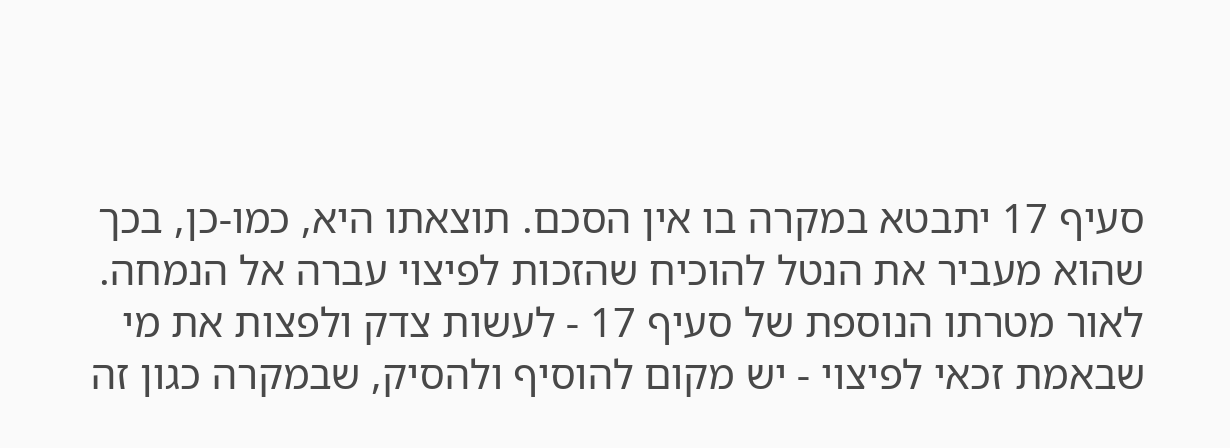סעיף 17 יתבטא במקרה בו אין הסכם. תוצאתו היא, כמו-כן, בכך שהוא מעביר את הנטל להוכיח שהזכות לפיצוי עברה אל הנמחה.
לאור מטרתו הנוספת של סעיף 17 - לעשות צדק ולפצות את מי שבאמת זכאי לפיצוי - יש מקום להוסיף ולהסיק, שבמקרה כגון זה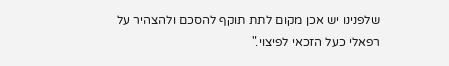שלפנינו יש אכן מקום לתת תוקף להסכם ולהצהיר על רפאלי כעל הזכאי לפיצוי."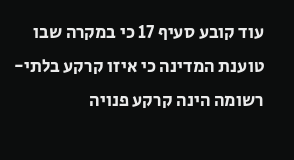עוד קובע סעיף 17 כי במקרה שבו טוענת המדינה כי איזו קרקע בלתי-רשומה הינה קרקע פנויה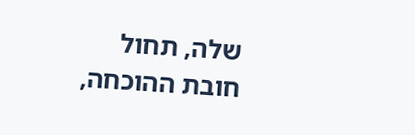שלה, תחול חובת ההוכחה,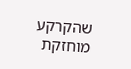שהקרקע מוחזקת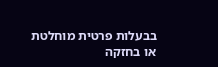בבעלות פרטית מוחלטת או בחזקה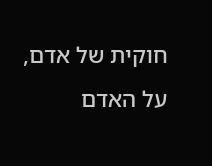חוקית של אדם, על האדם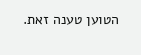הטוען טענה זאת.